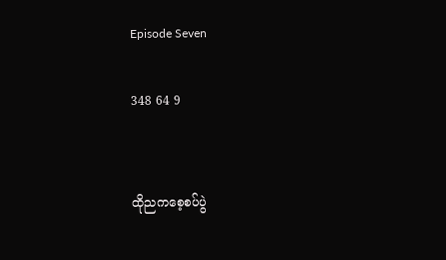Episode Seven

348 64 9


ထိုညကစေ့စပ်ပွဲ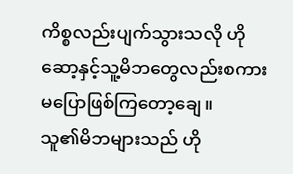ကိစ္စလည်းပျက်သွားသလို ဟိုဆော့နှင့်သူ့မိဘတွေလည်းစကားမပြောဖြစ်ကြတော့ချေ။
သူ၏မိဘများသည် ဟို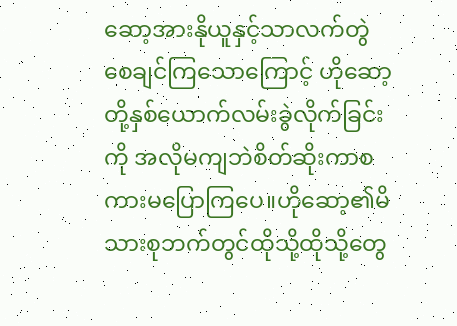ဆော့အားနိုယူနှင့်သာလက်တွဲစေချင်ကြသောကြောင့် ဟိုဆော့တို့နှစ်ယောက်လမ်းခွဲလိုက်ခြင်းကို အလိုမကျဘဲစိတ်ဆိုးကာစကားမပြောကြပေ။ဟိုဆော့၏မိသားစုဘက်တွင်ထိုသို့ထိုသို့တွေ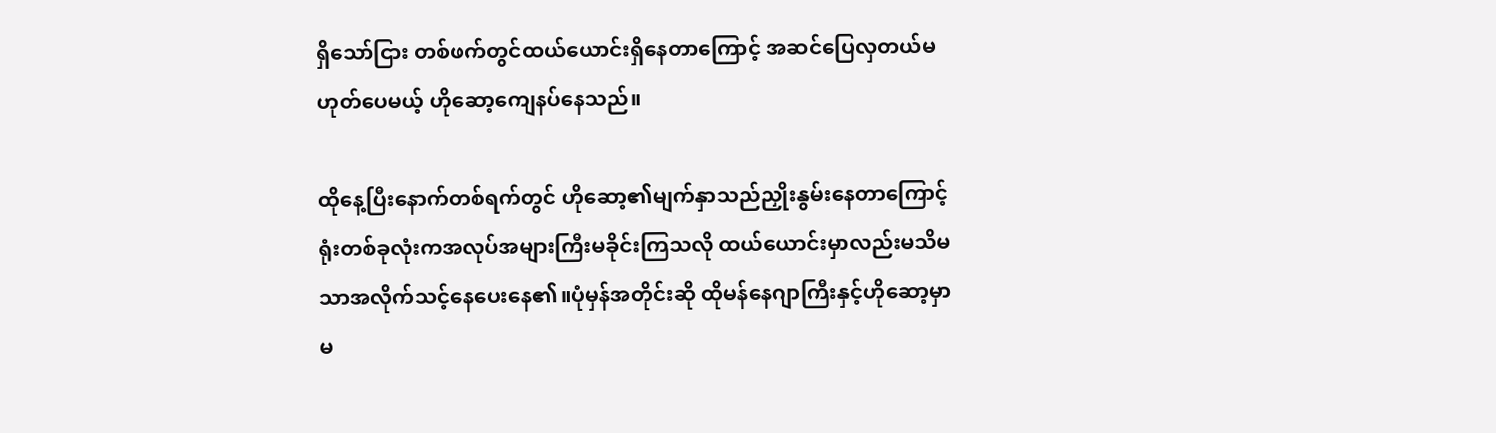ရှိသော်ငြား တစ်ဖက်တွင်ထယ်ယောင်းရှိနေတာကြောင့် အဆင်ပြေလှတယ်မဟုတ်ပေမယ့် ဟိုဆော့ကျေနပ်နေသည်။

ထိုနေ့ပြီးနောက်တစ်ရက်တွင် ဟိုဆော့၏မျက်နှာသည်ညှိုးနွမ်းနေတာကြောင့် ရုံးတစ်ခုလုံးကအလုပ်အများကြီးမခိုင်းကြသလို ထယ်ယောင်းမှာလည်းမသိမသာအလိုက်သင့်နေပေးနေ၏။ပုံမှန်အတိုင်းဆို ထိုမန်နေဂျာကြီးနှင့်ဟိုဆော့မှာ မ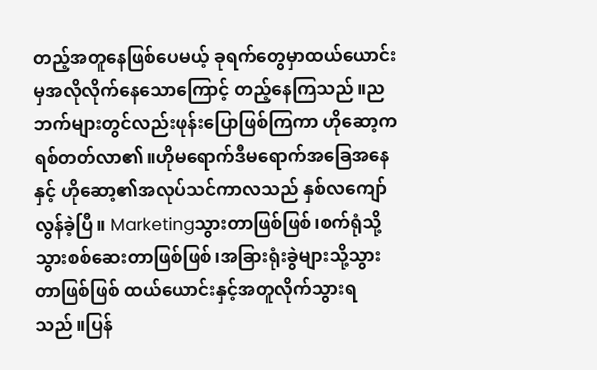တည့်အတူနေဖြစ်ပေမယ့် ခုရက်တွေမှာထယ်ယောင်းမှအလိုလိုက်နေသောကြောင့် တည့်နေကြသည်။ညဘက်များတွင်လည်းဖုန်းပြောဖြစ်ကြကာ ဟိုဆော့ကရစ်တတ်လာ၏။ဟိုမရောက်ဒီမရောက်အခြေအနေနှင့် ဟိုဆော့၏အလုပ်သင်ကာလသည် နှစ်လကျော်လွန်ခဲ့ပြီ။ Marketingသွားတာဖြစ်ဖြစ်၊စက်ရုံသို့သွားစစ်ဆေးတာဖြစ်ဖြစ်၊အခြားရုံးခွဲများသို့သွားတာဖြစ်ဖြစ် ထယ်ယောင်းနှင့်အတူလိုက်သွားရသည်။ပြန်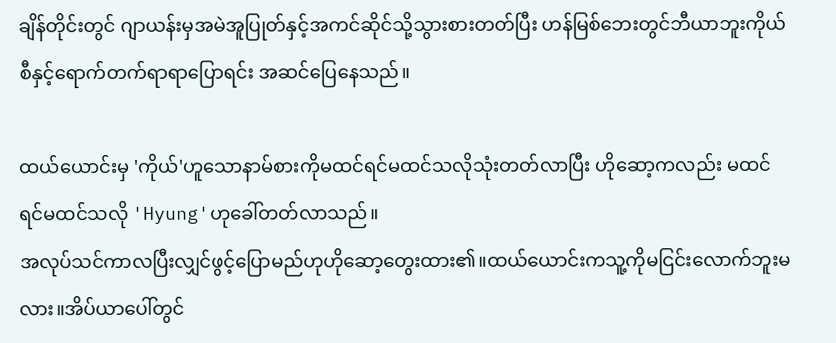ချိန်တိုင်းတွင် ဂျာယန်းမှအမဲအူပြုတ်နှင့်အကင်ဆိုင်သို့သွားစားတတ်ပြီး ဟန်မြစ်ဘေးတွင်ဘီယာဘူးကိုယ်စီနှင့်ရောက်တက်ရာရာပြောရင်း အဆင်ပြေနေသည်။

ထယ်ယောင်းမှ 'ကိုယ်'ဟူသောနာမ်စားကိုမထင်ရင်မထင်သလိုသုံးတတ်လာပြီး ဟိုဆော့ကလည်း မထင်ရင်မထင်သလို 'Hyung'ဟုခေါ်တတ်လာသည်။
အလုပ်သင်ကာလပြီးလျှင်ဖွင့်ပြောမည်ဟုဟိုဆော့တွေးထား၏။ထယ်ယောင်းကသူ့ကိုမငြင်းလောက်ဘူးမလား။အိပ်ယာပေါ်တွင်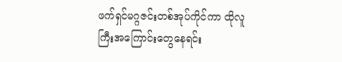ဖက်ရှင်မဂ္ဂဇင်းတစ်အုပ်ကိုင်ကာ ထိုလူကြီးအကြောင်းတွေနေရင်း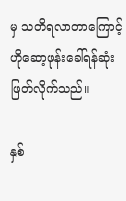မှ သတိရလာတာကြောင့် ဟိုဆော့ဖုန်းခေါ်ရန်ဆုံးဖြတ်လိုက်သည်။

နှစ်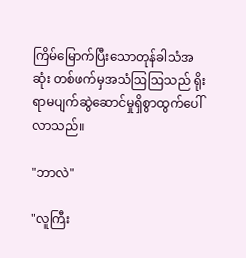ကြိမ်မြောက်ပြီးသောတုန်ခါသံအဆုံး တစ်ဖက်မှအသံဩဩသည် ရိုးရာမပျက်ဆွဲဆောင်မှုရှိစွာထွက်ပေါ်လာသည်။

"ဘာလဲ"

"လူကြီး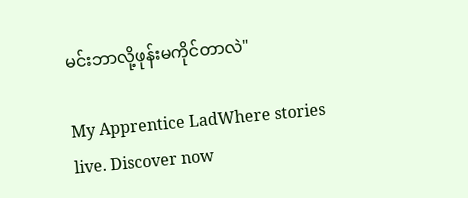မင်းဘာလို့ဖုန်းမကိုင်တာလဲ"

My Apprentice LadWhere stories live. Discover now